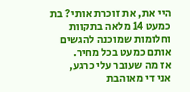היי את, את זוכרת אותי? בת כמעט 14 מלאה בתקוות וחלומות שמוכנה להגשים אותם כמעט בכל מחיר.
אז מה שעובר עלי כרגע,
אני די מאוהבת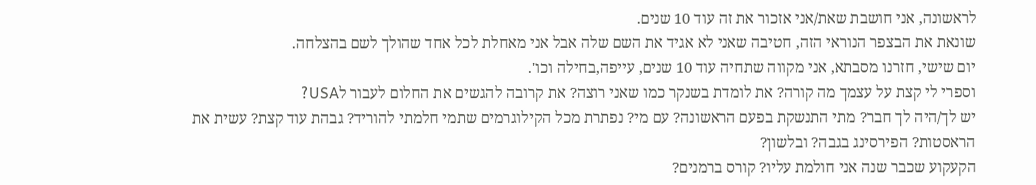לראשונה, אני חושבת שאת/אני אזכור את זה עוד 10 שנים.
שונאת את הבצפר הנוראי הזה, חטיבה שאני לא אגיד את השם שלה אבל אני מאחלת לכל אחד שהולך לשם בהצלחה.
יום שישי, חזרנו מסבתא, אני מקווה שתחיה עוד 10 שנים, עייפה,בחילה וכו'.
וספרי לי קצת על עצמך מה קורה? את לומדת בשנקר כמו שאני רוצה? את קרובה להגשים את החלום לעבור לUSA?
יש לך/היה לך חבר? מתי התנשקת בפעם הראשונה? עם מי? נפתרת מכל הקילוגרמים שתמי חלמתי להוריד? גבהת עוד קצת? עשית את הראסטות? הפירסינג בגבה? ובלשון?
הקעקוע שכבר שנה אני חולמת עליו? קורס ברמנים?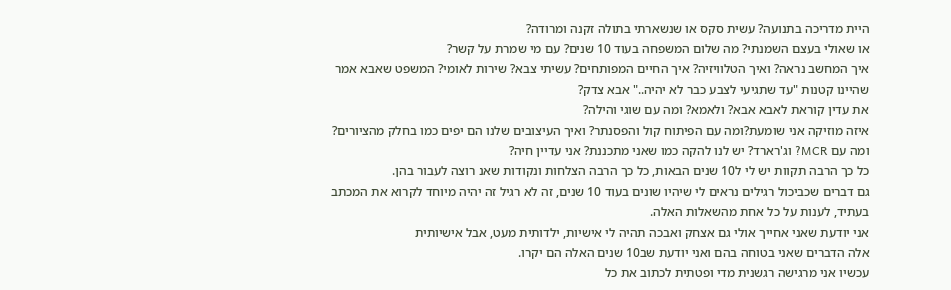היית מדריכה בתנועה? עשית סקס או שנשארתי בתולה זקנה ומרודה?
או שאולי בעצם השמנתי? מה שלום המשפחה בעוד 10 שנים? עם מי שמרת על קשר?
איך המחשב נראה? ואיך הטלוויזיה? איך החיים המפותחים? עשיתי צבא? שירות לאומי? המשפט שאבא אמר שהיינו קטנות "עד שתגיעי לצבע כבר לא יהיה.." אבא צדק?
את עדין קוראת לאבא אבא? ולאמא? ומה עם שוגי והילה?
איזה מוזיקה אני שומעת?ומה עם הפיתוח קול והפסנתר? ואיך העיצובים שלנו הם יפים כמו בחלק מהציורים?
ומה עם MCR? וג'רארד? יש לנו להקה כמו שאני מתכננת? אני עדיין חיה?
כל כך הרבה תקוות יש לי ל10 שנים הבאות, כל כך הרבה הצלחות ונקודות שאנ רוצה לעבור בהן.
גם דברים שכביכול רגילים נראים לי שיהיו שונים בעוד 10 שנים, זה לא רגיל זה יהיה מיוחד לקרוא את המכתב בעתיד, לענות על כל אחת מהשאלות האלה.
אני יודעת שאני אחייך אולי גם אצחק ואבכה תהיה לי אישיות, ילדותית מעט, אבל אישיותית
אלה הדברים שאני בטוחה בהם ואני יודעת שב10 שנים האלה הם יקרו.
עכשיו אני מרגישה רגשנית מדי ופטתית לכתוב את כל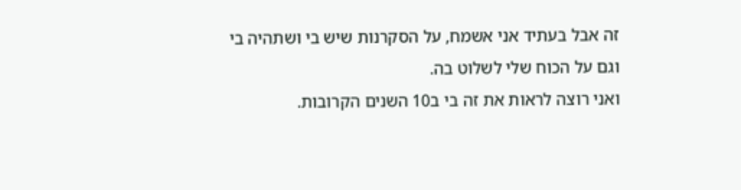זה אבל בעתיד אני אשמח, על הסקרנות שיש בי ושתהיה בי וגם על הכוח שלי לשלוט בה.
ואני רוצה לראות את זה בי ב10 השנים הקרובות.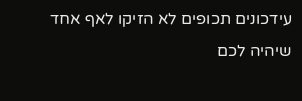עידכונים תכופים לא הזיקו לאף אחד
שיהיה לכם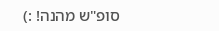סופ"ש מהנה! :)